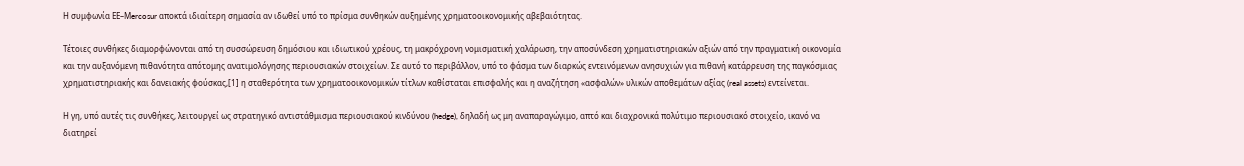Η συμφωνία ΕΕ–Μercosur αποκτά ιδιαίτερη σημασία αν ιδωθεί υπό το πρίσμα συνθηκών αυξημένης χρηματοοικονομικής αβεβαιότητας.

Τέτοιες συνθήκες διαμορφώνονται από τη συσσώρευση δημόσιου και ιδιωτικού χρέους, τη μακρόχρονη νομισματική χαλάρωση, την αποσύνδεση χρηματιστηριακών αξιών από την πραγματική οικονομία και την αυξανόμενη πιθανότητα απότομης ανατιμολόγησης περιουσιακών στοιχείων. Σε αυτό το περιβάλλον, υπό το φάσμα των διαρκώς εντεινόμενων ανησυχιών για πιθανή κατάρρευση της παγκόσμιας χρηματιστηριακής και δανειακής φούσκας,[1] η σταθερότητα των χρηματοοικονομικών τίτλων καθίσταται επισφαλής και η αναζήτηση «ασφαλών» υλικών αποθεμάτων αξίας (real assets) εντείνεται.

Η γη, υπό αυτές τις συνθήκες, λειτουργεί ως στρατηγικό αντιστάθμισμα περιουσιακού κινδύνου (hedge), δηλαδή ως μη αναπαραγώγιμο, απτό και διαχρονικά πολύτιμο περιουσιακό στοιχείο, ικανό να διατηρεί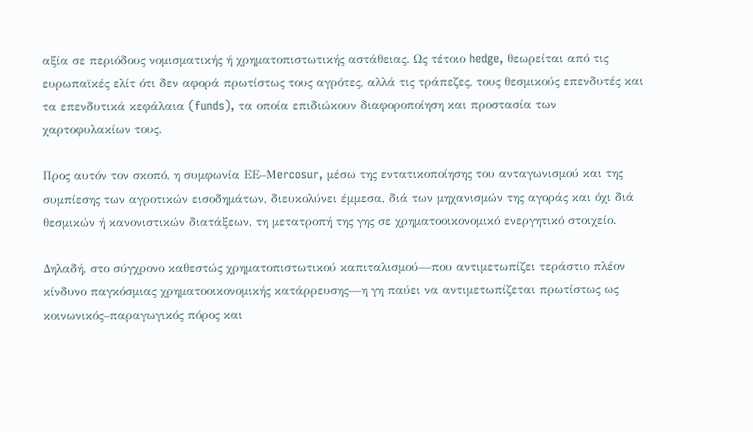αξία σε περιόδους νομισματικής ή χρηματοπιστωτικής αστάθειας. Ως τέτοιο hedge, θεωρείται από τις ευρωπαϊκές ελίτ ότι δεν αφορά πρωτίστως τους αγρότες, αλλά τις τράπεζες, τους θεσμικούς επενδυτές και τα επενδυτικά κεφάλαια (funds), τα οποία επιδιώκουν διαφοροποίηση και προστασία των χαρτοφυλακίων τους.

Προς αυτόν τον σκοπό, η συμφωνία ΕΕ–Μercosur, μέσω της εντατικοποίησης του ανταγωνισμού και της συμπίεσης των αγροτικών εισοδημάτων, διευκολύνει έμμεσα, διά των μηχανισμών της αγοράς και όχι διά θεσμικών ή κανονιστικών διατάξεων, τη μετατροπή της γης σε χρηματοοικονομικό ενεργητικό στοιχείο.

Δηλαδή, στο σύγχρονο καθεστώς χρηματοπιστωτικού καπιταλισμού—που αντιμετωπίζει τεράστιο πλέον κίνδυνο παγκόσμιας χρηματοοικονομικής κατάρρευσης—η γη παύει να αντιμετωπίζεται πρωτίστως ως κοινωνικός–παραγωγικός πόρος και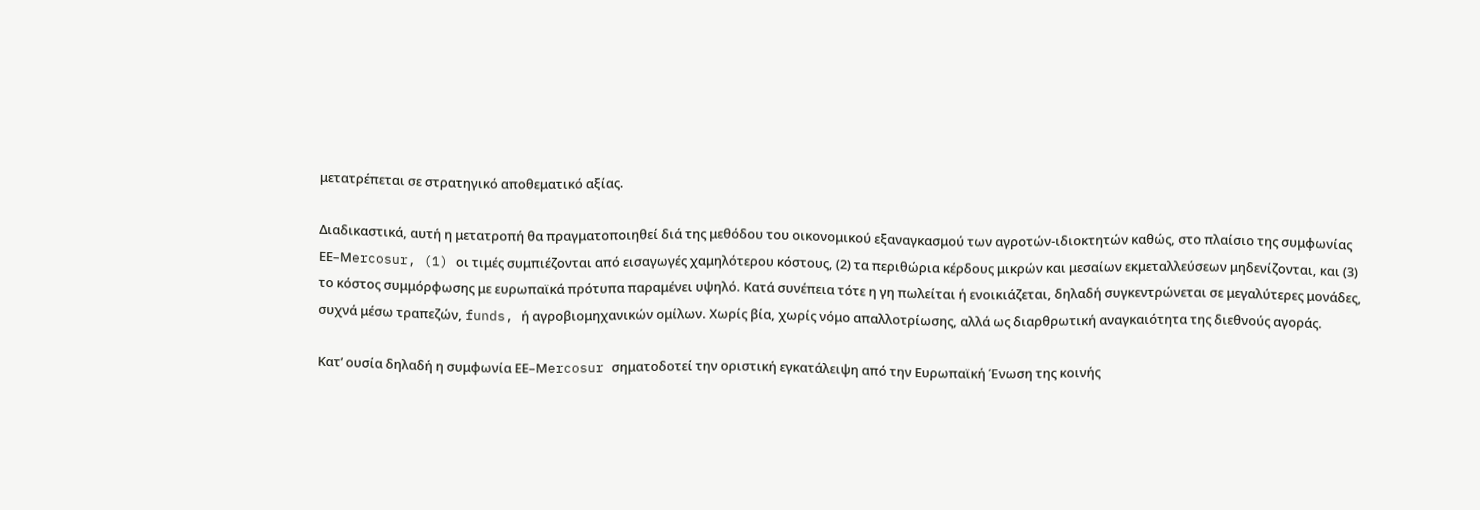μετατρέπεται σε στρατηγικό αποθεματικό αξίας.

Διαδικαστικά, αυτή η μετατροπή θα πραγματοποιηθεί διά της μεθόδου του οικονομικού εξαναγκασμού των αγροτών-ιδιοκτητών καθώς, στο πλαίσιο της συμφωνίας ΕΕ–Μercosur, (1) οι τιμές συμπιέζονται από εισαγωγές χαμηλότερου κόστους, (2) τα περιθώρια κέρδους μικρών και μεσαίων εκμεταλλεύσεων μηδενίζονται, και (3) το κόστος συμμόρφωσης με ευρωπαϊκά πρότυπα παραμένει υψηλό. Κατά συνέπεια τότε η γη πωλείται ή ενοικιάζεται, δηλαδή συγκεντρώνεται σε μεγαλύτερες μονάδες, συχνά μέσω τραπεζών, funds, ή αγροβιομηχανικών ομίλων. Χωρίς βία, χωρίς νόμο απαλλοτρίωσης, αλλά ως διαρθρωτική αναγκαιότητα της διεθνούς αγοράς.

Κατ’ ουσία δηλαδή η συμφωνία ΕΕ–Μercosur σηματοδοτεί την οριστική εγκατάλειψη από την Ευρωπαϊκή Ένωση της κοινής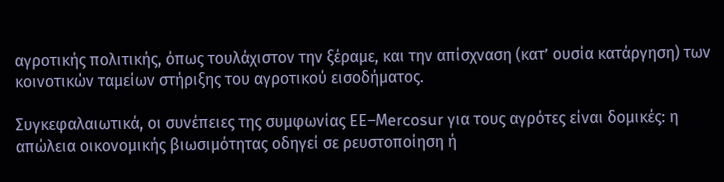αγροτικής πολιτικής, όπως τουλάχιστον την ξέραμε, και την απίσχναση (κατ’ ουσία κατάργηση) των κοινοτικών ταμείων στήριξης του αγροτικού εισοδήματος.

Συγκεφαλαιωτικά, οι συνέπειες της συμφωνίας ΕΕ–Μercosur για τους αγρότες είναι δομικές: η απώλεια οικονομικής βιωσιμότητας οδηγεί σε ρευστοποίηση ή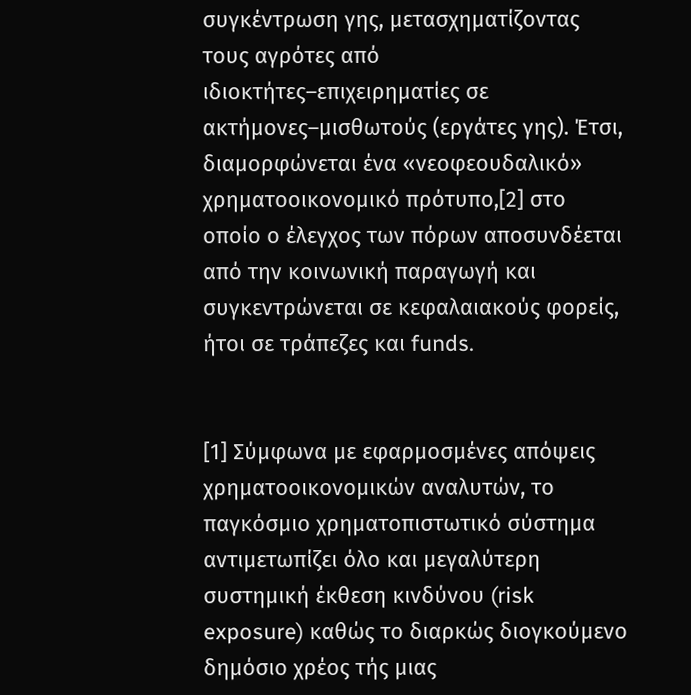συγκέντρωση γης, μετασχηματίζοντας τους αγρότες από ιδιοκτήτες–επιχειρηματίες σε ακτήμονες–μισθωτούς (εργάτες γης). Έτσι, διαμορφώνεται ένα «νεοφεουδαλικό» χρηματοοικονομικό πρότυπο,[2] στο οποίο ο έλεγχος των πόρων αποσυνδέεται από την κοινωνική παραγωγή και συγκεντρώνεται σε κεφαλαιακούς φορείς, ήτοι σε τράπεζες και funds.


[1] Σύμφωνα με εφαρμοσμένες απόψεις χρηματοοικονομικών αναλυτών, το παγκόσμιο χρηματοπιστωτικό σύστημα αντιμετωπίζει όλο και μεγαλύτερη συστημική έκθεση κινδύνου (risk exposure) καθώς το διαρκώς διογκούμενο δημόσιο χρέος τής μιας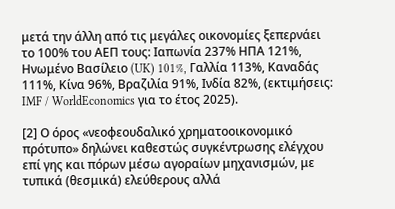μετά την άλλη από τις μεγάλες οικονομίες ξεπερνάει το 100% του ΑΕΠ τους: Ιαπωνία 237% ΗΠΑ 121%, Ηνωμένο Βασίλειο (UK) 101%, Γαλλία 113%, Καναδάς 111%, Κίνα 96%, Βραζιλία 91%, Ινδία 82%, (εκτιμήσεις: IMF / WorldEconomics για το έτος 2025).

[2] Ο όρος «νεοφεουδαλικό χρηματοοικονομικό πρότυπο» δηλώνει καθεστώς συγκέντρωσης ελέγχου επί γης και πόρων μέσω αγοραίων μηχανισμών, με τυπικά (θεσμικά) ελεύθερους αλλά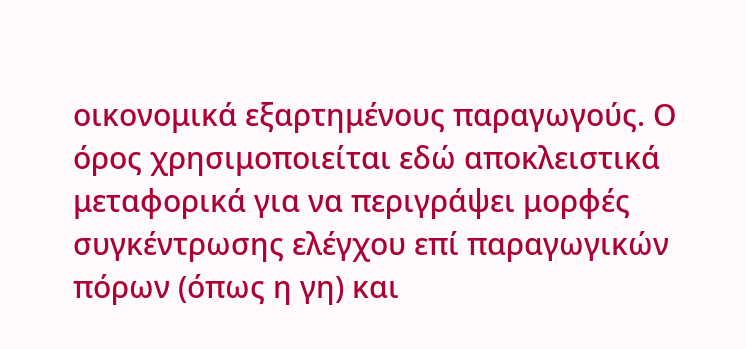οικονομικά εξαρτημένους παραγωγούς. Ο όρος χρησιμοποιείται εδώ αποκλειστικά μεταφορικά για να περιγράψει μορφές συγκέντρωσης ελέγχου επί παραγωγικών πόρων (όπως η γη) και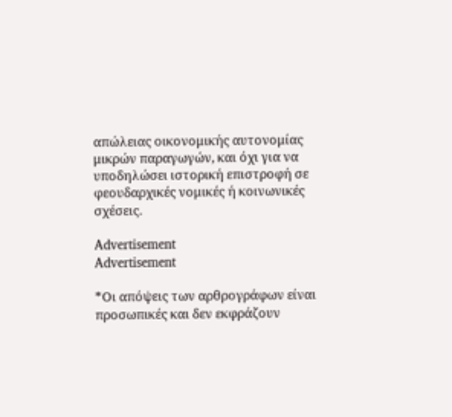απώλειας οικονομικής αυτονομίας μικρών παραγωγών, και όχι για να υποδηλώσει ιστορική επιστροφή σε φεουδαρχικές νομικές ή κοινωνικές σχέσεις.

Advertisement
Advertisement

*Οι απόψεις των αρθρογράφων είναι προσωπικές και δεν εκφράζουν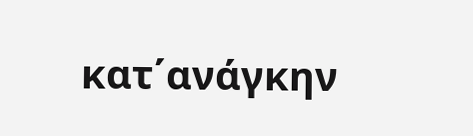κατ΄ανάγκην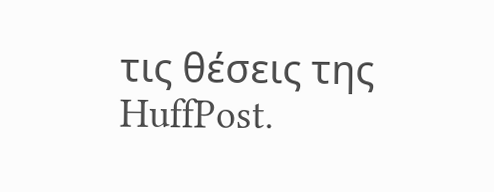τις θέσεις της HuffPost.